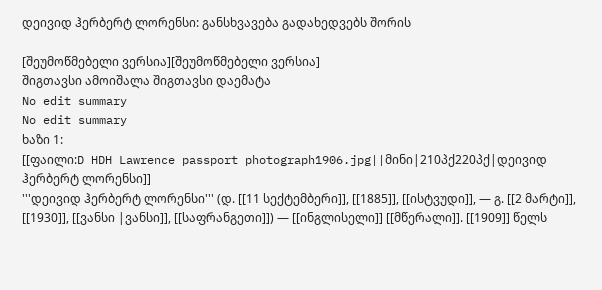დეივიდ ჰერბერტ ლორენსი: განსხვავება გადახედვებს შორის

[შეუმოწმებელი ვერსია][შეუმოწმებელი ვერსია]
შიგთავსი ამოიშალა შიგთავსი დაემატა
No edit summary
No edit summary
ხაზი 1:
[[ფაილი:D HDH Lawrence passport photograph1906.jpg||მინი|210პქ220პქ|დეივიდ ჰერბერტ ლორენსი]]
'''დეივიდ ჰერბერტ ლორენსი''' (დ. [[11 სექტემბერი]], [[1885]], [[ისტვუდი]], — გ. [[2 მარტი]], [[1930]], [[ვანსი |ვანსი]], [[საფრანგეთი]]) — [[ინგლისელი]] [[მწერალი]]. [[1909]] წელს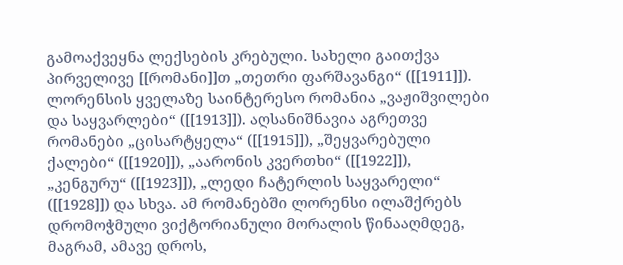გამოაქვეყნა ლექსების კრებული. სახელი გაითქვა პირველივე [[რომანი]]თ „თეთრი ფარშავანგი“ ([[1911]]). ლორენსის ყველაზე საინტერესო რომანია „ვაჟიშვილები და საყვარლები“ ([[1913]]). აღსანიშნავია აგრეთვე რომანები „ცისარტყელა“ ([[1915]]), „შეყვარებული ქალები“ ([[1920]]), „აარონის კვერთხი“ ([[1922]]), „კენგურუ“ ([[1923]]), „ლედი ჩატერლის საყვარელი“ ([[1928]]) და სხვა. ამ რომანებში ლორენსი ილაშქრებს დრომოჭმული ვიქტორიანული მორალის წინააღმდეგ, მაგრამ, ამავე დროს,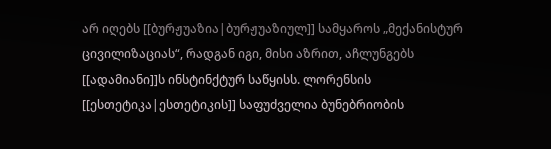არ იღებს [[ბურჟუაზია|ბურჟუაზიულ]] სამყაროს „მექანისტურ ცივილიზაციას“, რადგან იგი, მისი აზრით, აჩლუნგებს [[ადამიანი]]ს ინსტინქტურ საწყისს. ლორენსის [[ესთეტიკა|ესთეტიკის]] საფუძველია ბუნებრიობის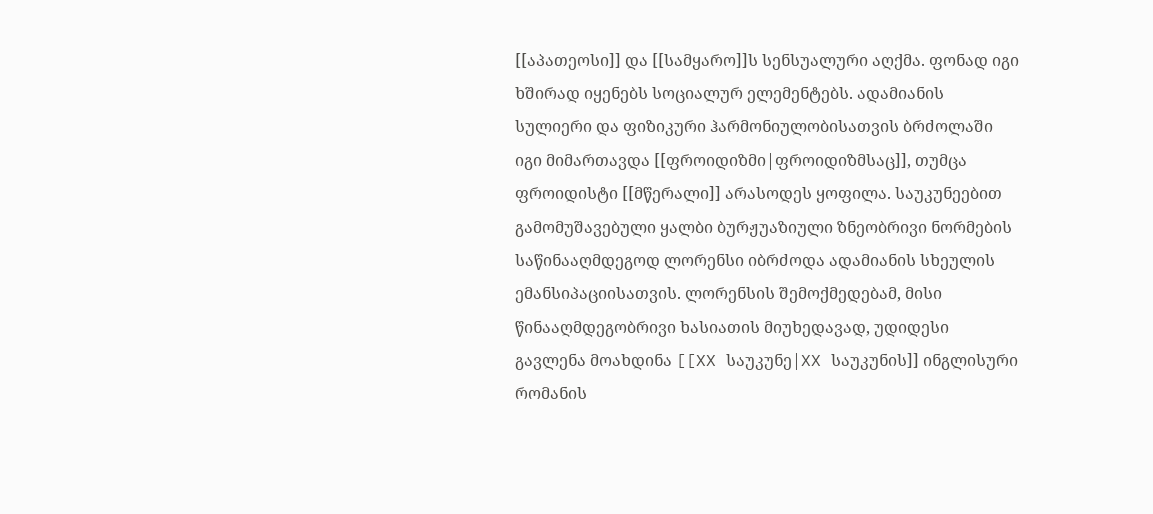[[აპათეოსი]] და [[სამყარო]]ს სენსუალური აღქმა. ფონად იგი ხშირად იყენებს სოციალურ ელემენტებს. ადამიანის სულიერი და ფიზიკური ჰარმონიულობისათვის ბრძოლაში იგი მიმართავდა [[ფროიდიზმი|ფროიდიზმსაც]], თუმცა ფროიდისტი [[მწერალი]] არასოდეს ყოფილა. საუკუნეებით გამომუშავებული ყალბი ბურჟუაზიული ზნეობრივი ნორმების საწინააღმდეგოდ ლორენსი იბრძოდა ადამიანის სხეულის ემანსიპაციისათვის. ლორენსის შემოქმედებამ, მისი წინააღმდეგობრივი ხასიათის მიუხედავად, უდიდესი გავლენა მოახდინა [[XX საუკუნე|XX საუკუნის]] ინგლისური რომანის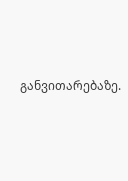განვითარებაზე.